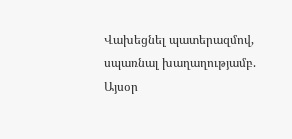Վախեցնել պատերազմով, սպառնալ խաղաղությամբ.
Այսօր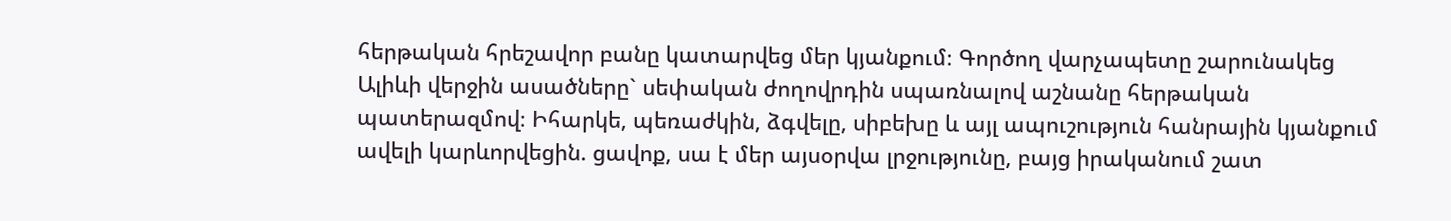հերթական հրեշավոր բանը կատարվեց մեր կյանքում։ Գործող վարչապետը շարունակեց Ալիևի վերջին ասածները` սեփական ժողովրդին սպառնալով աշնանը հերթական պատերազմով։ Իհարկե, պեռաժկին, ձգվելը, սիբեխը և այլ ապուշություն հանրային կյանքում ավելի կարևորվեցին. ցավոք, սա է մեր այսօրվա լրջությունը, բայց իրականում շատ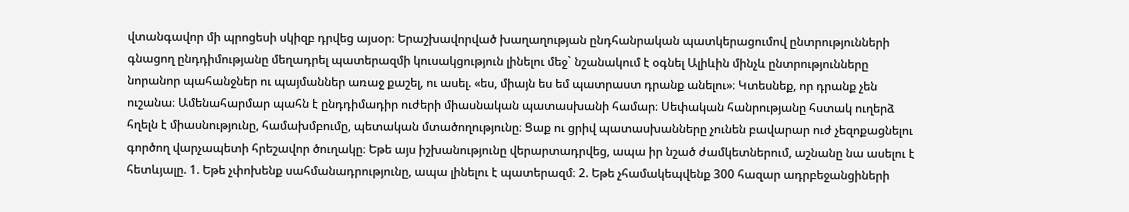վտանգավոր մի պրոցեսի սկիզբ դրվեց այսօր։ Երաշխավորված խաղաղության ընդհանրական պատկերացումով ընտրությունների գնացող ընդդիմությանը մեղադրել պատերազմի կուսակցություն լինելու մեջ` նշանակում է օգնել Ալիևին մինչև ընտրությունները նորանոր պահանջներ ու պայմաններ առաջ քաշել, ու ասել. «ես, միայն ես եմ պատրաստ դրանք անելու»։ Կտեսնեք, որ դրանք չեն ուշանա։ Ամենահարմար պահն է ընդդիմադիր ուժերի միասնական պատասխանի համար։ Սեփական հանրությանը հստակ ուղերձ հղելն է միասնությունը, համախմբումը, պետական մտածողությունը։ Ցաք ու ցրիվ պատասխանները չունեն բավարար ուժ չեզոքացնելու գործող վարչապետի հրեշավոր ծուղակը։ Եթե այս իշխանությունը վերարտադրվեց, ապա իր նշած ժամկետներում, աշնանը նա ասելու է հետևյալը. 1. Եթե չփոխենք սահմանադրությունը, ապա լինելու է պատերազմ։ 2. Եթե չհամակեպվենք 300 հազար ադրբեջանցիների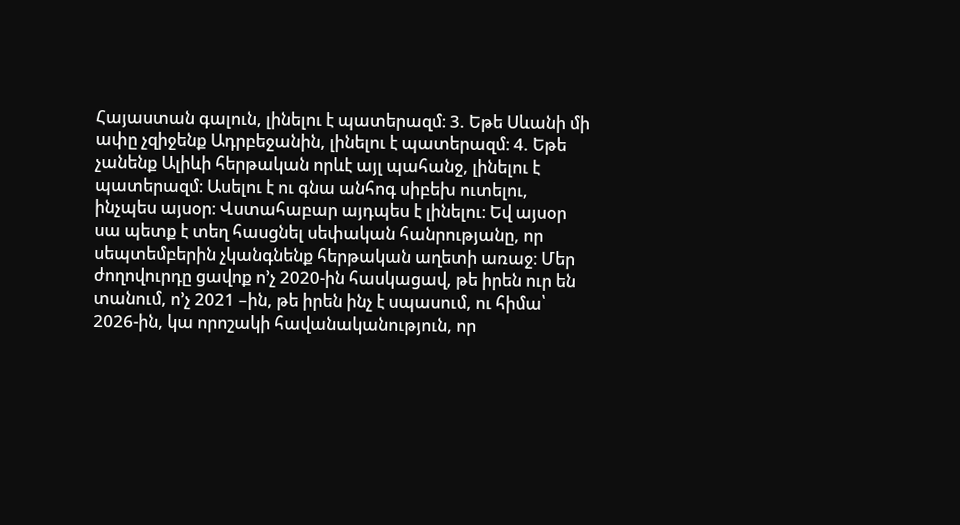Հայաստան գալուն, լինելու է պատերազմ։ 3. Եթե Սևանի մի ափը չզիջենք Ադրբեջանին, լինելու է պատերազմ։ 4. Եթե չանենք Ալիևի հերթական որևէ այլ պահանջ, լինելու է պատերազմ։ Ասելու է ու գնա անհոգ սիբեխ ուտելու, ինչպես այսօր։ Վստահաբար այդպես է լինելու։ Եվ այսօր սա պետք է տեղ հասցնել սեփական հանրությանը, որ սեպտեմբերին չկանգնենք հերթական աղետի առաջ։ Մեր ժողովուրդը ցավոք ո’չ 2020-ին հասկացավ, թե իրեն ուր են տանում, ո’չ 2021 –ին, թե իրեն ինչ է սպասում, ու հիմա՝ 2026-ին, կա որոշակի հավանականություն, որ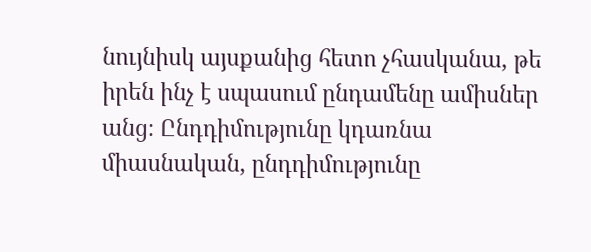նույնիսկ այսքանից հետո չհասկանա, թե իրեն ինչ է սպասում ընդամենը ամիսներ անց։ Ընդդիմությունը կդառնա միասնական, ընդդիմությունը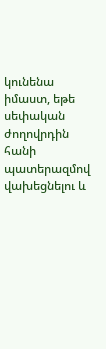կունենա իմաստ, եթե սեփական ժողովրդին հանի պատերազմով վախեցնելու և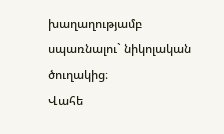խաղաղությամբ սպառնալու` նիկոլական ծուղակից։
Վահե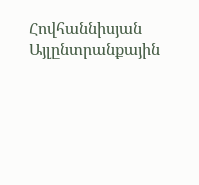Հովհաննիսյան Այլընտրանքային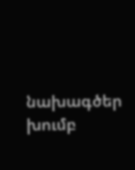նախագծեր խումբ